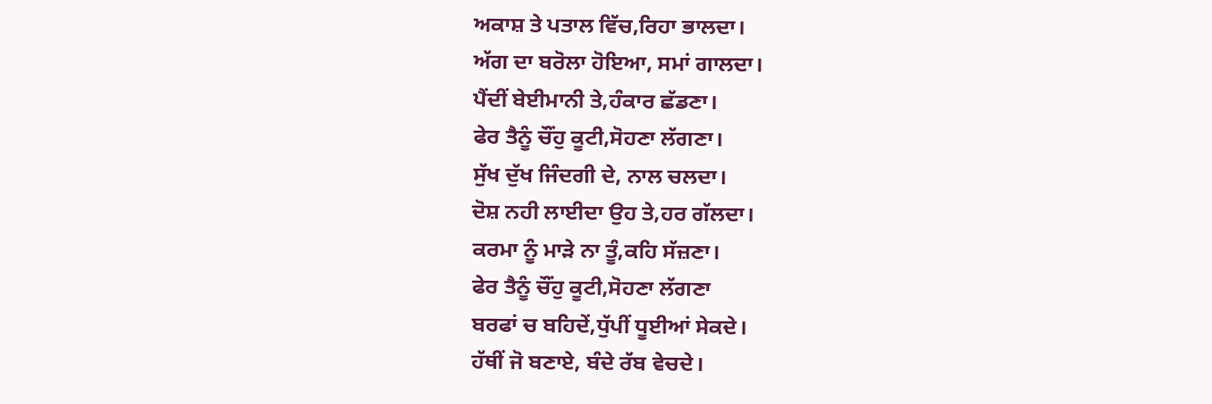ਅਕਾਸ਼ ਤੇ ਪਤਾਲ ਵਿੱਚ,ਰਿਹਾ ਭਾਲਦਾ।
ਅੱਗ ਦਾ ਬਰੋਲਾ ਹੋਇਆ, ਸਮਾਂ ਗਾਲਦਾ।
ਪੈਂਦੀਂ ਬੇਈਮਾਨੀ ਤੇ,ਹੰਕਾਰ ਛੱਡਣਾ।
ਫੇਰ ਤੈਨੂੰ ਚੌਂਹੁ ਕੂਟੀ,ਸੋਹਣਾ ਲੱਗਣਾ।
ਸੁੱਖ ਦੁੱਖ ਜਿੰਦਗੀ ਦੇ, ਨਾਲ ਚਲਦਾ।
ਦੋਸ਼ ਨਹੀ ਲਾਈਦਾ ਉਹ ਤੇ,ਹਰ ਗੱਲਦਾ।
ਕਰਮਾ ਨੂੰ ਮਾੜੇ ਨਾ ਤੂੰ,ਕਹਿ ਸੱਜ਼ਣਾ।
ਫੇਰ ਤੈਨੂੰ ਚੌਂਹੁ ਕੂਟੀ,ਸੋਹਣਾ ਲੱਗਣਾ
ਬਰਫਾਂ ਚ ਬਹਿਦੇਂ,ਧੁੱਪੀਂ ਧੂਈਆਂ ਸੇਕਦੇ।
ਹੱਥੀਂ ਜੋ ਬਣਾਏ, ਬੰਦੇ ਰੱਬ ਵੇਚਦੇ।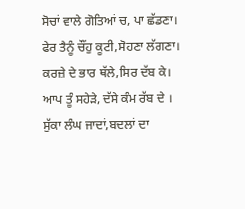ਸੋਚਾਂ ਵਾਲੇ ਗੋਤਿਆਂ ਚ, ਪਾ ਛੱਡਣਾ।
ਫੇਰ ਤੈਨੂੰ ਚੌਂਹੁ ਕੂਟੀ,ਸੋਹਣਾ ਲੱਗਣਾ।
ਕਰਜ਼ੇ ਦੇ ਭਾਰ ਥੱਲੇ,ਸਿਰ ਦੱਬ ਕੇ।
ਆਪ ਤੂੰ ਸਹੇੜੇ, ਦੱਸੇ ਕੰਮ ਰੱਬ ਦੇ ।
ਸੁੱਕਾ ਲੰਘ ਜਾਦਾਂ,ਬਦਲਾਂ ਦਾ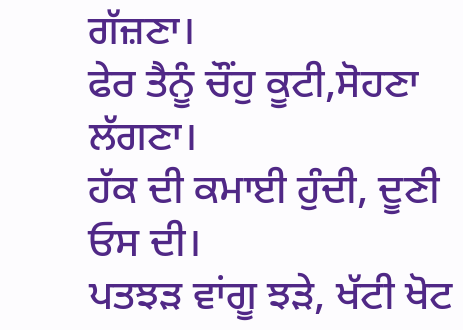ਗੱਜ਼ਣਾ।
ਫੇਰ ਤੈਨੂੰ ਚੌਂਹੁ ਕੂਟੀ,ਸੋਹਣਾ ਲੱਗਣਾ।
ਹੱਕ ਦੀ ਕਮਾਈ ਹੁੰਦੀ, ਦੂਣੀ ਓਸ ਦੀ।
ਪਤਝੜ ਵਾਂਗੂ ਝੜੇ, ਖੱਟੀ ਖੋਟ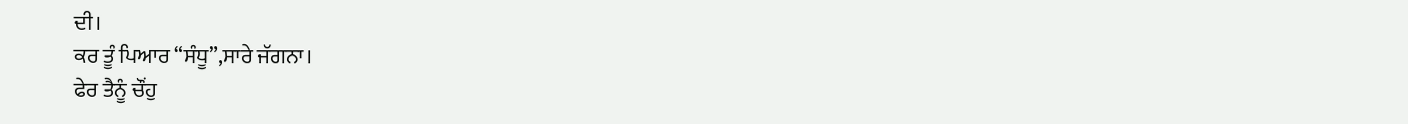ਦੀ।
ਕਰ ਤੂੰ ਪਿਆਰ “ਸੰਧੂ”,ਸਾਰੇ ਜੱਗਨਾ।
ਫੇਰ ਤੈਨੂੰ ਚੌਂਹੁ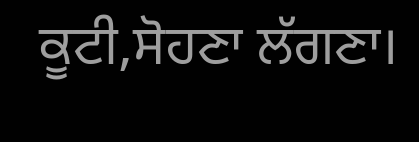ਕੂਟੀ,ਸੋਹਣਾ ਲੱਗਣਾ।